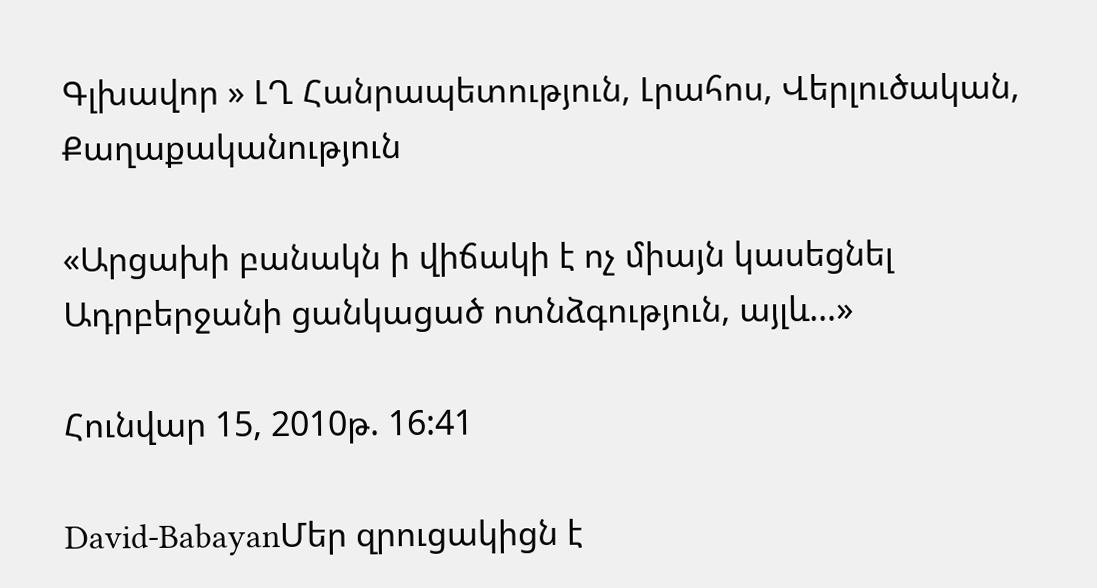Գլխավոր » ԼՂ Հանրապետություն, Լրահոս, Վերլուծական, Քաղաքականություն

«Արցախի բանակն ի վիճակի է ոչ միայն կասեցնել Ադրբերջանի ցանկացած ոտնձգություն, այլև…»

Հունվար 15, 2010թ. 16:41

David-BabayanՄեր զրուցակիցն է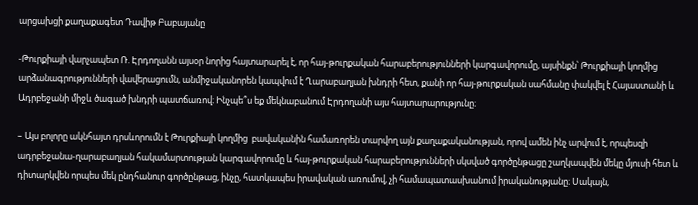արցախցի քաղաքագետ Դավիթ Բաբայանը

-Թուրքիայի վարչապետ Ռ. Էրդողանն այսօր նորից հայտարարել է, որ հայ-թուրքական հարաբերությունների կարգավորումը, այսինքն՝ Թուրքիայի կողմից արձանագրությունների վավերացումն, անմիջականորեն կապվում է Ղարաբաղյան խնդրի հետ, քանի որ հայ-թուրքական սահմանը փակվել է Հայաստանի և Ադրբեջանի միջև ծագած խնդրի պատճառով։ Ինչպե՞ս եք մեկնաբանում Էրդողանի այս հայտարարությունը։

– Այս բոլորը ակնհայտ դրսևորումն է Թուրքիայի կողմից  բավականին համառորեն տարվող այն քաղաքականության, որով ամեն ինչ արվում է, որպեսզի ադրբեջանա-ղարաբաղյան հակամարտության կարգավորումը և հայ-թուրքական հարաբերությունների սկսված գործընթացը շաղկապվեն մեկը մյուսի հետ և դիտարկվեն որպես մեկ ընդհանուր գործընթաց, ինչը, հատկապես իրավական առումով, չի համապատասխանում իրականությանը։ Սակայն,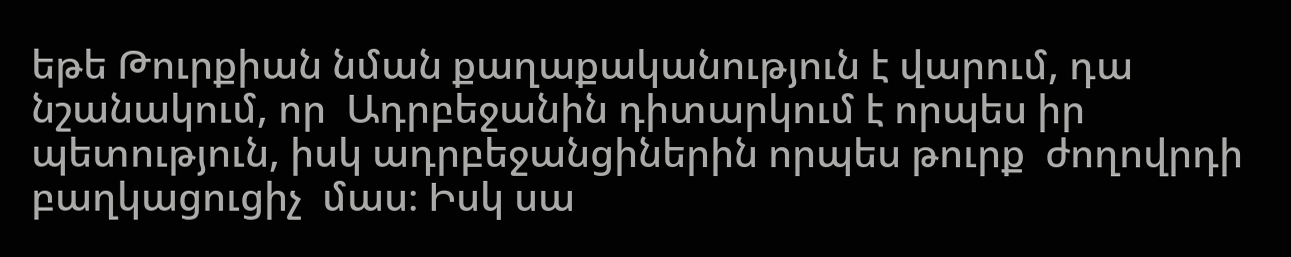եթե Թուրքիան նման քաղաքականություն է վարում, դա նշանակում, որ  Ադրբեջանին դիտարկում է որպես իր պետություն, իսկ ադրբեջանցիներին որպես թուրք  ժողովրդի  բաղկացուցիչ  մաս։ Իսկ սա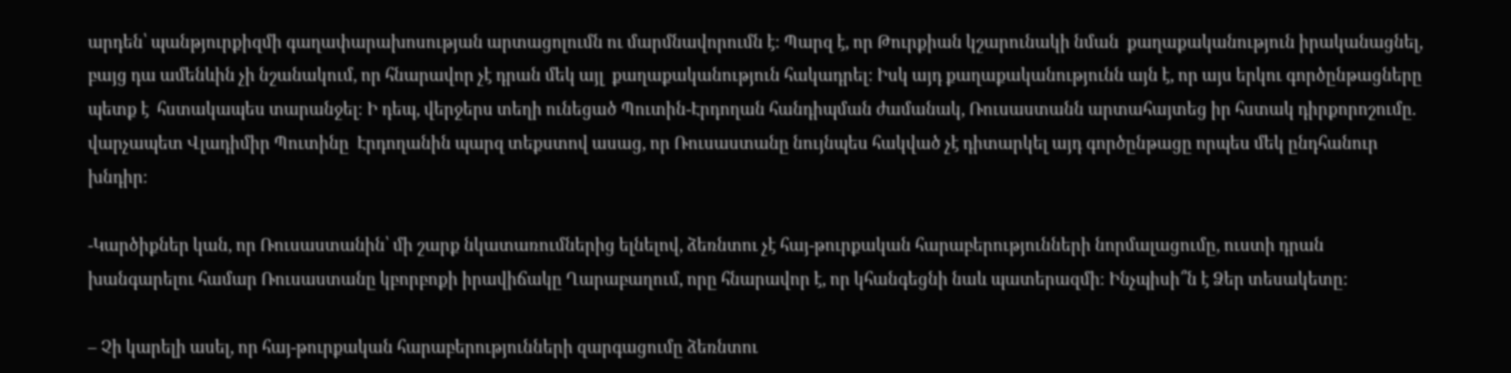արդեն՝ պանթյուրքիզմի գաղափարախոսության արտացոլումն ու մարմնավորումն է: Պարզ է, որ Թուրքիան կշարունակի նման  քաղաքականություն իրականացնել, բայց դա ամենևին չի նշանակում, որ հնարավոր չէ դրան մեկ այլ  քաղաքականություն հակադրել: Իսկ այդ քաղաքականությունն այն է, որ այս երկու գործընթացները պետք է  հստակապես տարանջել։ Ի դեպ, վերջերս տեղի ունեցած Պուտին-Էրդողան հանդիպման ժամանակ, Ռուսաստանն արտահայտեց իր հստակ դիրքորոշումը. վարչապետ Վլադիմիր Պուտինը  Էրդողանին պարզ տեքստով ասաց, որ Ռուսաստանը նույնպես հակված չէ դիտարկել այդ գործընթացը որպես մեկ ընդհանուր խնդիր։

-Կարծիքներ կան, որ Ռուսաստանին՝ մի շարք նկատառումներից ելնելով, ձեռնտու չէ հայ-թուրքական հարաբերությունների նորմալացումը, ուստի դրան խանգարելու համար Ռուսաստանը կբորբոքի իրավիճակը Ղարաբաղում, որը հնարավոր է, որ կհանգեցնի նաև պատերազմի։ Ինչպիսի՞ն է Ձեր տեսակետը:

– Չի կարելի ասել, որ հայ-թուրքական հարաբերությունների զարգացումը ձեռնտու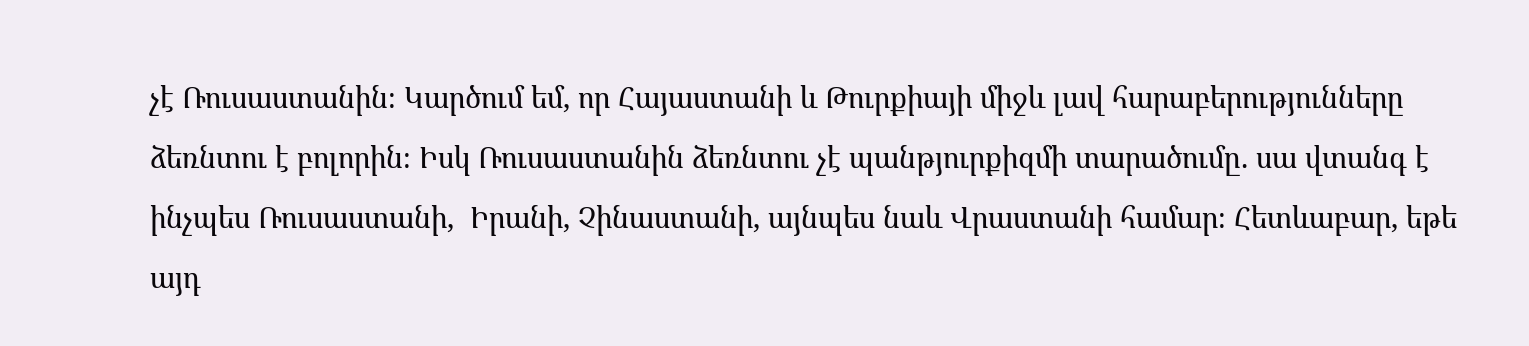չէ Ռուսաստանին։ Կարծում եմ, որ Հայաստանի և Թուրքիայի միջև լավ հարաբերությունները ձեռնտու է բոլորին։ Իսկ Ռուսաստանին ձեռնտու չէ պանթյուրքիզմի տարածումը. սա վտանգ է ինչպես Ռուսաստանի,  Իրանի, Չինաստանի, այնպես նաև Վրաստանի համար։ Հետևաբար, եթե այդ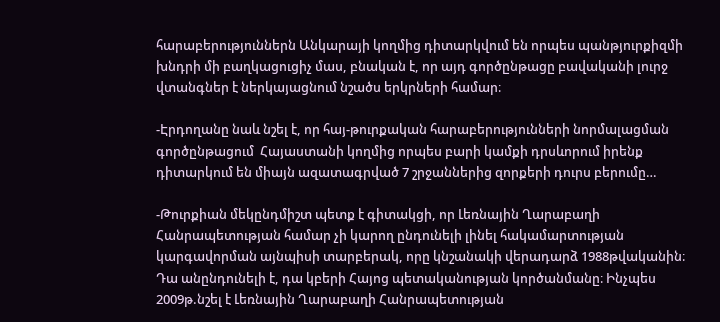հարաբերություններն Անկարայի կողմից դիտարկվում են որպես պանթյուրքիզմի խնդրի մի բաղկացուցիչ մաս, բնական է, որ այդ գործընթացը բավականի լուրջ վտանգներ է ներկայացնում նշածս երկրների համար։

-Էրդողանը նաև նշել է, որ հայ-թուրքական հարաբերությունների նորմալացման գործընթացում  Հայաստանի կողմից որպես բարի կամքի դրսևորում իրենք դիտարկում են միայն ազատագրված 7 շրջաններից զորքերի դուրս բերումը…

-Թուրքիան մեկընդմիշտ պետք է գիտակցի, որ Լեռնային Ղարաբաղի Հանրապետության համար չի կարող ընդունելի լինել հակամարտության կարգավորման այնպիսի տարբերակ, որը կնշանակի վերադարձ 1988թվականին։ Դա անընդունելի է, դա կբերի Հայոց պետականության կործանմանը։ Ինչպես 2009թ.նշել է Լեռնային Ղարաբաղի Հանրապետության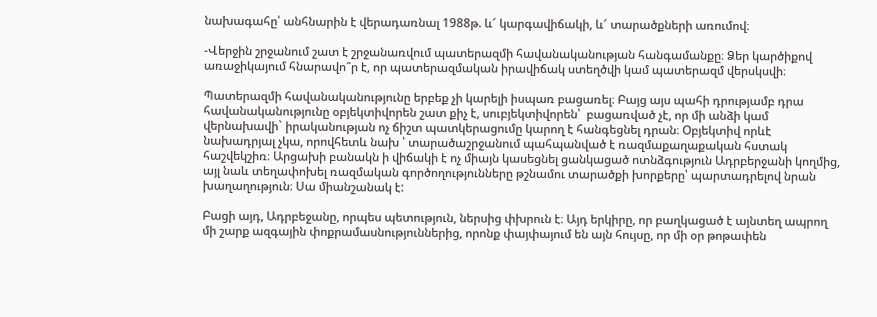նախագահը՝ անհնարին է վերադառնալ 1988թ. և՜ կարգավիճակի, և՜ տարածքների առումով։

-Վերջին շրջանում շատ է շրջանառվում պատերազմի հավանականության հանգամանքը։ Ձեր կարծիքով առաջիկայում հնարավո՞ր է, որ պատերազմական իրավիճակ ստեղծվի կամ պատերազմ վերսկսվի։

Պատերազմի հավանականությունը երբեք չի կարելի իսպառ բացառել։ Բայց այս պահի դրությամբ դրա հավանականությունը օբյեկտիվորեն շատ քիչ է, սուբյեկտիվորեն՝  բացառված չէ, որ մի անձի կամ վերնախավի` իրականության ոչ ճիշտ պատկերացումը կարող է հանգեցնել դրան։ Օբյեկտիվ որևէ նախադրյալ չկա, որովհետև նախ ՝ տարածաշրջանում պահպանված է ռազմաքաղաքական հստակ հաշվեկշիռ։ Արցախի բանակն ի վիճակի է ոչ միայն կասեցնել ցանկացած ոտնձգություն Ադրբերջանի կողմից, այլ նաև տեղափոխել ռազմական գործողությունները թշնամու տարածքի խորքերը՝ պարտադրելով նրան խաղաղություն։ Սա միանշանակ է:

Բացի այդ, Ադրբեջանը, որպես պետություն, ներսից փխրուն է։ Այդ երկիրը, որ բաղկացած է այնտեղ ապրող մի շարք ազգային փոքրամասնություններից, որոնք փայփայում են այն հույսը, որ մի օր թոթափեն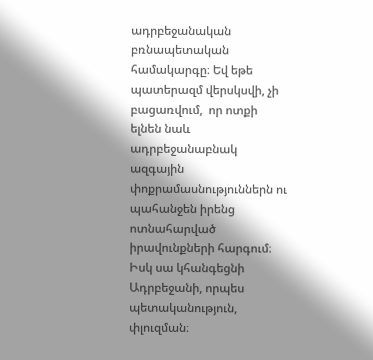ադրբեջանական բռնապետական համակարգը։ Եվ եթե պատերազմ վերսկսվի, չի բացառվում,  որ ոտքի ելնեն նաև ադրբեջանաբնակ ազգային փոքրամասնություններն ու պահանջեն իրենց ոտնահարված իրավունքների հարգում։ Իսկ սա կհանգեցնի Ադրբեջանի, որպես պետականություն, փլուզման։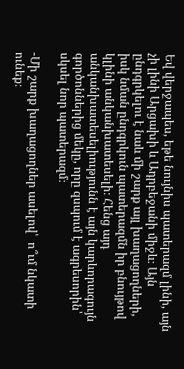Եվ վերջապես, եթե նույնիս պատերազմ լինի, այն չի լինի Արցախի և Ադրբեջանի միջև։ Այն ընդգրկելու է նաև մի շարք այլ խաղացողների, իսկ նման ընդգրկուն պատերազմն իր բնույթով կլինի անկանխատեսելի։ Հենց այդ անկանխատեսելիությունն է այն կարևորագույն գործոններից մեկը, որը զսպում է ագրեսորին՝ սկսել նոր պատերազմ։

-Մի շարք խաղացողներ ասելով՝  ո՞ւմ նկատի ունեք։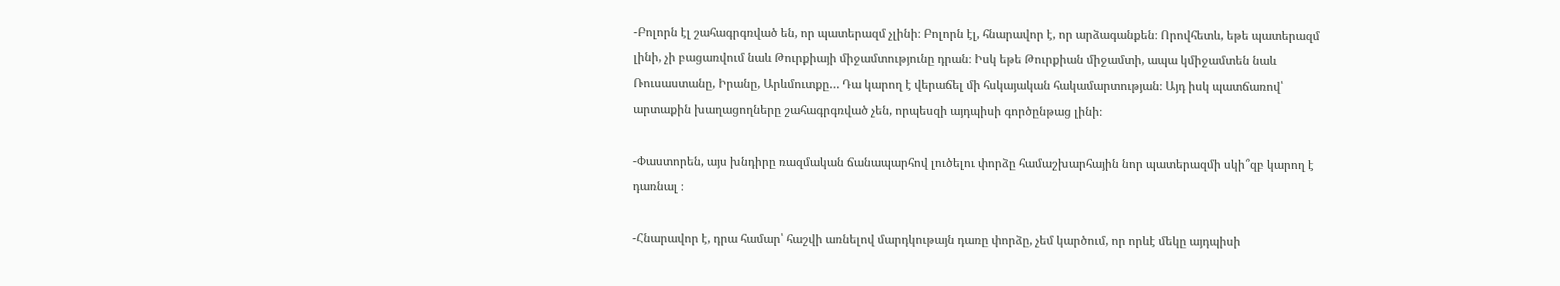-Բոլորն էլ շահագրգռված են, որ պատերազմ չլինի։ Բոլորն էլ, հնարավոր է, որ արձագանքեն։ Որովհետև, եթե պատերազմ լինի, չի բացառվում նաև Թուրքիայի միջամտությունը դրան։ Իսկ եթե Թուրքիան միջամտի, ապա կմիջամտեն նաև Ռուսաստանը, Իրանը, Արևմուտքը… Դա կարող է վերաճել մի հսկայական հակամարտության։ Այդ իսկ պատճառով՝ արտաքին խաղացողները շահագրգռված չեն, որպեսզի այդպիսի գործընթաց լինի։

-Փաստորեն, այս խնդիրը ռազմական ճանապարհով լուծելու փորձը համաշխարհային նոր պատերազմի սկի՞զբ կարող է դառնալ ։

-Հնարավոր է, դրա համար՝ հաշվի առնելով մարդկութայն դառը փորձը, չեմ կարծում, որ որևէ մեկը այդպիսի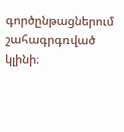գործընթացներում շահագրգռված կլինի։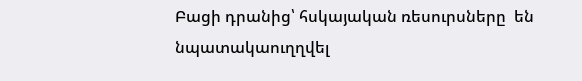Բացի դրանից՝ հսկայական ռեսուրսները  են նպատակաուղղվել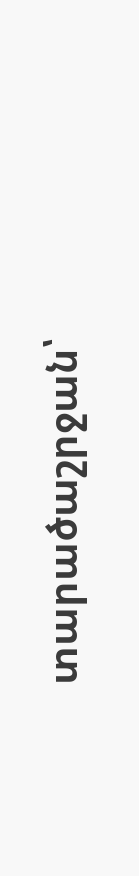տարածաշրջան՝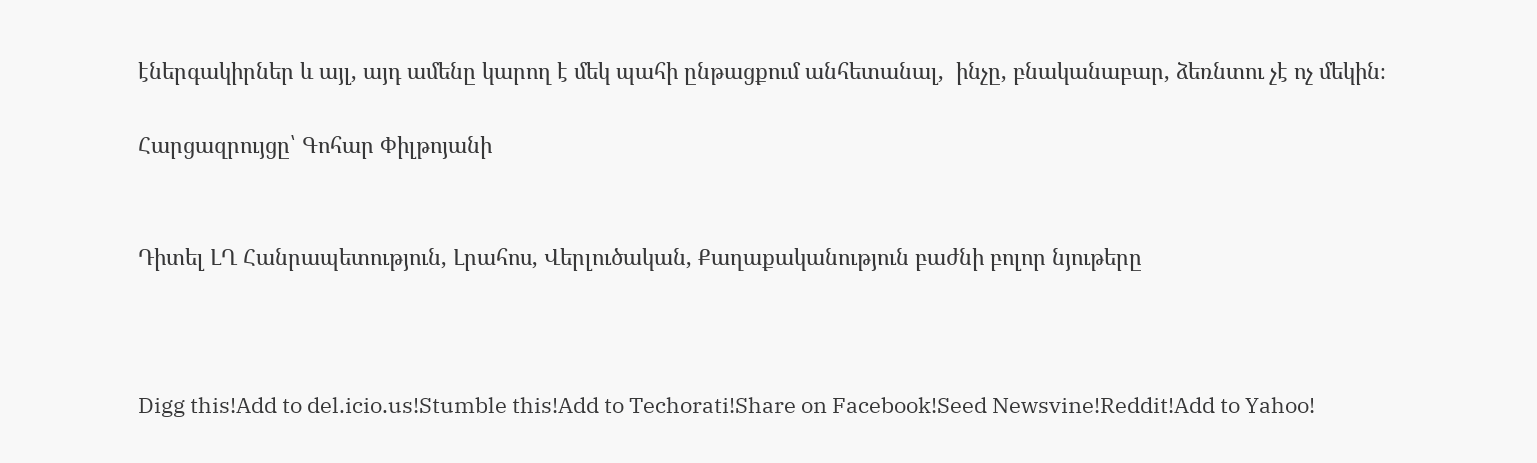էներգակիրներ և այլ, այդ ամենը կարող է մեկ պահի ընթացքում անհետանալ,  ինչը, բնականաբար, ձեռնտու չէ ոչ մեկին։

Հարցազրույցը՝ Գոհար Փիլթոյանի


Դիտել ԼՂ Հանրապետություն, Լրահոս, Վերլուծական, Քաղաքականություն բաժնի բոլոր նյութերը



Digg this!Add to del.icio.us!Stumble this!Add to Techorati!Share on Facebook!Seed Newsvine!Reddit!Add to Yahoo!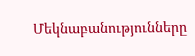Մեկնաբանությունները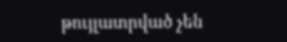թույլատրված չեն